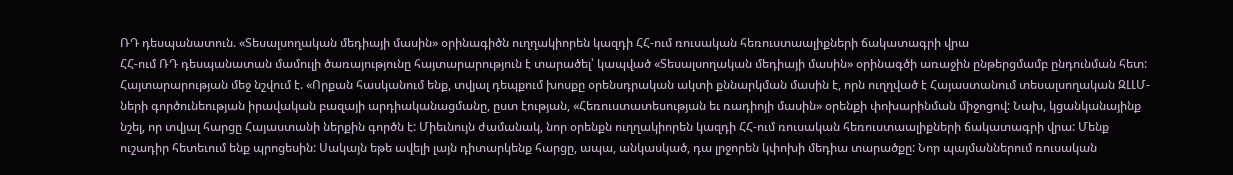ՌԴ դեսպանատուն. «Տեսալսողական մեդիայի մասին» օրինագիծն ուղղակիորեն կազդի ՀՀ-ում ռուսական հեռուստաալիքների ճակատագրի վրա
ՀՀ-ում ՌԴ դեսպանատան մամուլի ծառայությունը հայտարարություն է տարածել՝ կապված «Տեսալսողական մեդիայի մասին» օրինագծի առաջին ընթերցմամբ ընդունման հետ:
Հայտարարության մեջ նշվում է. «Որքան հասկանում ենք, տվյալ դեպքում խոսքը օրենսդրական ակտի քննարկման մասին է, որն ուղղված է Հայաստանում տեսալսողական ԶԼԼՄ-ների գործունեության իրավական բազայի արդիականացմանը, ըստ էության, «Հեռուստատեսության եւ ռադիոյի մասին» օրենքի փոխարինման միջոցով: Նախ, կցանկանայինք նշել, որ տվյալ հարցը Հայաստանի ներքին գործն է: Միեւնույն ժամանակ, նոր օրենքն ուղղակիորեն կազդի ՀՀ-ում ռուսական հեռուստաալիքների ճակատագրի վրա: Մենք ուշադիր հետեւում ենք պրոցեսին: Սակայն եթե ավելի լայն դիտարկենք հարցը, ապա, անկասկած, դա լրջորեն կփոխի մեդիա տարածքը: Նոր պայմաններում ռուսական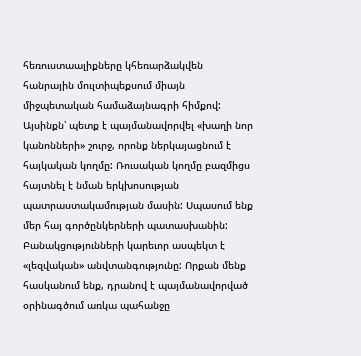հեռուստաալիքները կհեռարձակվեն հանրային մուլտիպեքսում միայն միջպետական համաձայնագրի հիմքով: Այսինքն՝ պետք է պայմանավորվել «խաղի նոր կանոնների» շուրջ, որոնք ներկայացնում է հայկական կողմը: Ռուսական կողմը բազմիցս հայտնել է նման երկխոսության պատրաստակամության մասին: Սպասում ենք մեր հայ գործընկերների պատասխանին:
Բանակցությունների կարեւոր ասպեկտ է «լեզվական» անվտանգությունը: Որքան մենք հասկանում ենք, դրանով է պայմանավորված օրինագծում առկա պահանջը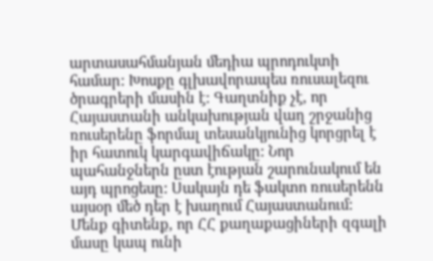արտասահմանյան մեդիա պրոդուկտի համար: Խոսքը գլխավորապես ռուսալեզու ծրագրերի մասին է: Գաղտնիք չէ, որ Հայաստանի անկախության վաղ շրջանից ռուսերենը ֆորմալ տեսանկյունից կորցրել է իր հատուկ կարգավիճակը: Նոր պահանջներն ըստ էության շարունակում են այդ պրոցեսը: Սակայն դե ֆակտո ռուսերենն այսօր մեծ դեր է խաղում Հայաստանում: Մենք գիտենք, որ ՀՀ քաղաքացիների զգալի մասը կապ ունի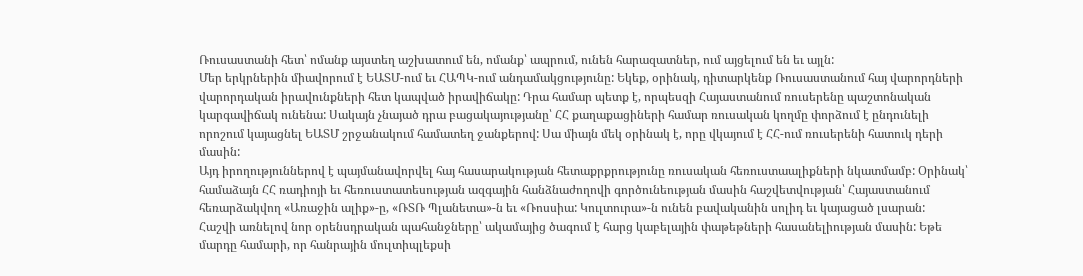Ռուսաստանի հետ՝ ոմանք այստեղ աշխատում են, ոմանք՝ ապրում, ունեն հարազատներ, ում այցելում են եւ այլն:
Մեր երկրներին միավորում է ԵԱՏՄ-ում եւ ՀԱՊԿ-ում անդամակցությունը: Եկեք, օրինակ, դիտարկենք Ռուսաստանում հայ վարորդների վարորդական իրավունքների հետ կապված իրավիճակը: Դրա համար պետք է, որպեսզի Հայաստանում ռուսերենը պաշտոնական կարգավիճակ ունենա: Սակայն չնայած դրա բացակայությանը՝ ՀՀ քաղաքացիների համար ռուսական կողմը փորձում է ընդունելի որոշում կայացնել ԵԱՏՄ շրջանակում համատեղ ջանքերով: Սա միայն մեկ օրինակ է, որը վկայում է ՀՀ-ում ռուսերենի հատուկ դերի մասին:
Այդ իրողություններով է պայմանավորվել հայ հասարակության հետաքրքրությունը ռուսական հեռուստաալիքների նկատմամբ: Օրինակ՝ համաձայն ՀՀ ռադիոյի եւ հեռուստատեսության ազգային հանձնաժողովի գործունեության մասին հաշվետվության՝ Հայաստանում հեռարձակվող «Առաջին ալիք»-ը, «ՌՏՌ Պլանետա»-ն եւ «Ռոսսիա: Կուլտուրա»-ն ունեն բավականին սոլիդ եւ կայացած լսարան:
Հաշվի առնելով նոր օրենսդրական պահանջները՝ ակամայից ծագում է հարց կաբելային փաթեթների հասանելիության մասին: Եթե մարդը համարի, որ հանրային մուլտիպլեքսի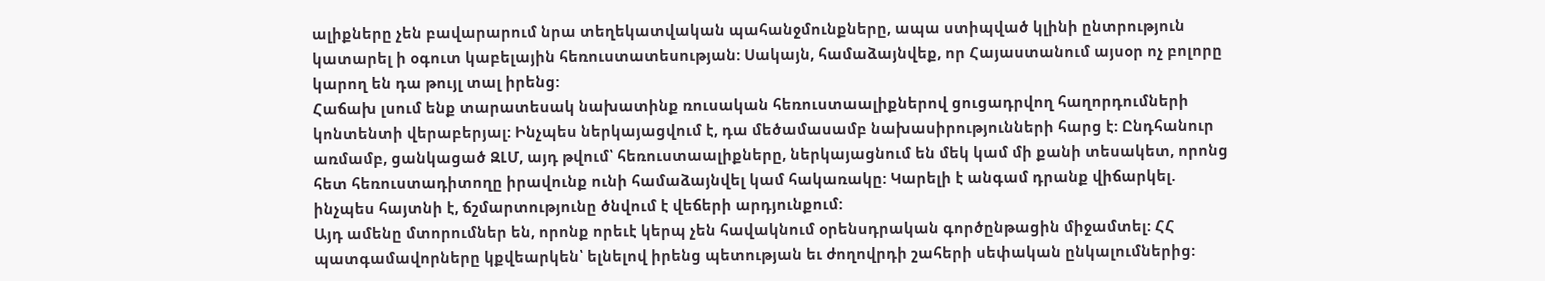ալիքները չեն բավարարում նրա տեղեկատվական պահանջմունքները, ապա ստիպված կլինի ընտրություն կատարել ի օգուտ կաբելային հեռուստատեսության: Սակայն, համաձայնվեք, որ Հայաստանում այսօր ոչ բոլորը կարող են դա թույլ տալ իրենց:
Հաճախ լսում ենք տարատեսակ նախատինք ռուսական հեռուստաալիքներով ցուցադրվող հաղորդումների կոնտենտի վերաբերյալ: Ինչպես ներկայացվում է, դա մեծամասամբ նախասիրությունների հարց է: Ընդհանուր առմամբ, ցանկացած ԶԼՄ, այդ թվում՝ հեռուստաալիքները, ներկայացնում են մեկ կամ մի քանի տեսակետ, որոնց հետ հեռուստադիտողը իրավունք ունի համաձայնվել կամ հակառակը: Կարելի է անգամ դրանք վիճարկել. ինչպես հայտնի է, ճշմարտությունը ծնվում է վեճերի արդյունքում:
Այդ ամենը մտորումներ են, որոնք որեւէ կերպ չեն հավակնում օրենսդրական գործընթացին միջամտել: ՀՀ պատգամավորները կքվեարկեն՝ ելնելով իրենց պետության եւ ժողովրդի շահերի սեփական ընկալումներից: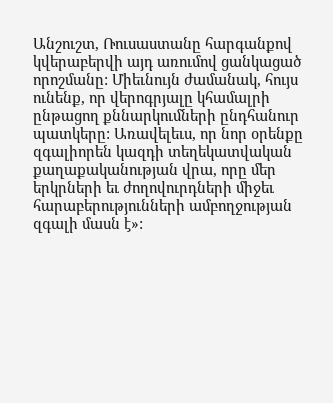Անշուշտ, Ռուսաստանը հարգանքով կվերաբերվի այդ առումով ցանկացած որոշմանը: Միեւնույն ժամանակ, հույս ունենք, որ վերոգրյալը կհամալրի ընթացող քննարկումների ընդհանուր պատկերը: Առավելեւս, որ նոր օրենքը զգալիորեն կազդի տեղեկատվական քաղաքականության վրա, որը մեր երկրների եւ ժողովուրդների միջեւ հարաբերությունների ամբողջության զգալի մասն է»: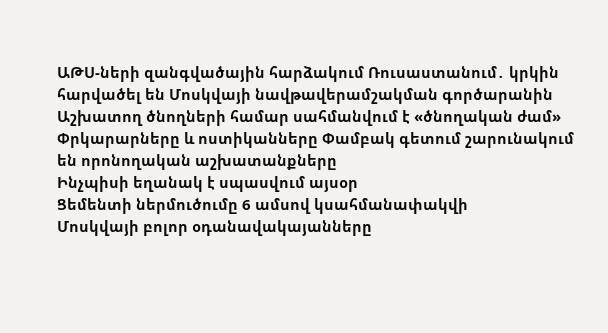ԱԹՍ-ների զանգվածային հարձակում Ռուսաստանում․ կրկին հարվածել են Մոսկվայի նավթավերամշակման գործարանին
Աշխատող ծնողների համար սահմանվում է «ծնողական ժամ»
Փրկարարները և ոստիկանները Փամբակ գետում շարունակում են որոնողական աշխատանքները
Ինչպիսի եղանակ է սպասվում այսօր
Ցեմենտի ներմուծումը 6 ամսով կսահմանափակվի
Մոսկվայի բոլոր օդանավակայանները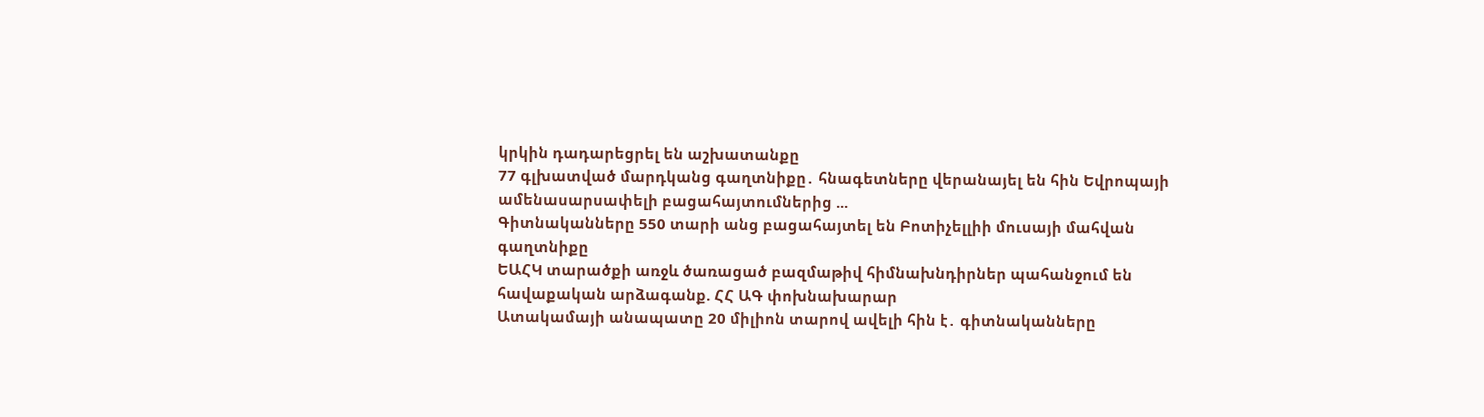կրկին դադարեցրել են աշխատանքը
77 գլխատված մարդկանց գաղտնիքը․ հնագետները վերանայել են հին Եվրոպայի ամենասարսափելի բացահայտումներից ...
Գիտնականները 550 տարի անց բացահայտել են Բոտիչելլիի մուսայի մահվան գաղտնիքը
ԵԱՀԿ տարածքի առջև ծառացած բազմաթիվ հիմնախնդիրներ պահանջում են հավաքական արձագանք. ՀՀ ԱԳ փոխնախարար
Ատակամայի անապատը 20 միլիոն տարով ավելի հին է․ գիտնականները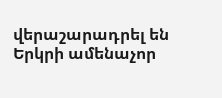վերաշարադրել են Երկրի ամենաչոր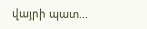վայրի պատ...